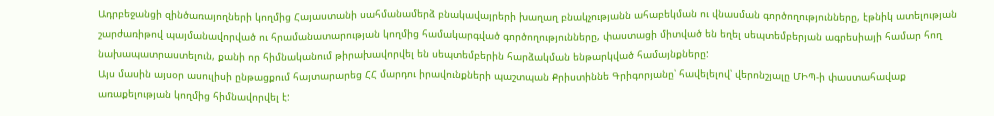Ադրբեջանցի զինծառայողների կողմից Հայաստանի սահմանամերձ բնակավայրերի խաղաղ բնակչությանն ահաբեկման ու վնասման գործողությունները, էթնիկ ատելության շարժառիթով պայմանավորված ու հրամանատարության կողմից համակարգված գործողությունները, փաստացի միտված են եղել սեպտեմբերյան ագրեսիայի համար հող նախապատրաստելուն, քանի որ հիմնականում թիրախավորվել են սեպտեմբերին հարձակման ենթարկված համայնքները:
Այս մասին այսօր ասուլիսի ընթացքում հայտարարեց ՀՀ մարդու իրավունքների պաշտպան Քրիստիննե Գրիգորյանը՝ հավելելով՝ վերոնշյալը ՄԻՊ-ի փաստահավաք առաքելության կողմից հիմնավորվել է: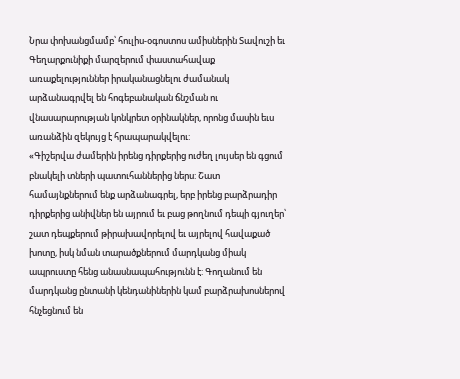Նրա փոխանցմամբ՝ հուլիս-օգոստոս ամիսներին Տավուշի եւ Գեղարքունիքի մարզերում փաստահավաք առաքելություններ իրականացնելու ժամանակ արձանագրվել են հոգեբանական ճնշման ու վնասարարության կոնկրետ օրինակներ, որոնց մասին եւս առանձին զեկույց է հրապարակվելու:
«Գիշերվա ժամերին իրենց դիրքերից ուժեղ լույսեր են գցում բնակելի տների պատուհաններից ներս: Շատ համայնքներում ենք արձանագրել, երբ իրենց բարձրադիր դիրքերից անիվներ են այրում եւ բաց թողնում դեպի գյուղեր՝ շատ դեպքերում թիրախավորելով եւ այրելով հավաքած խոտը, իսկ նման տարածքներում մարդկանց միակ ապրուստը հենց անասնապահությունն է: Գողանում են մարդկանց ընտանի կենդանիներին կամ բարձրախոսներով հնչեցնում են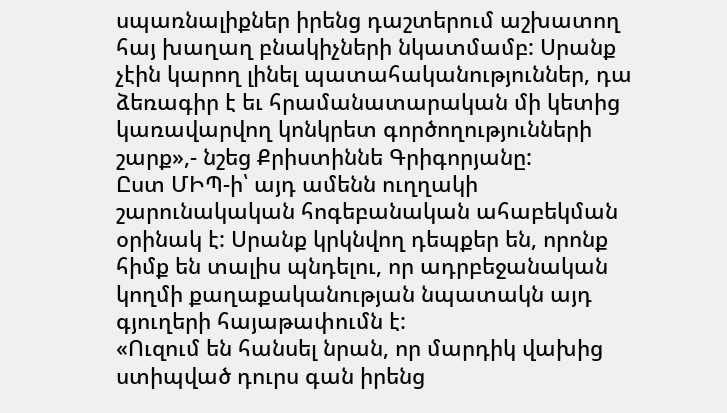սպառնալիքներ իրենց դաշտերում աշխատող հայ խաղաղ բնակիչների նկատմամբ: Սրանք չէին կարող լինել պատահականություններ, դա ձեռագիր է եւ հրամանատարական մի կետից կառավարվող կոնկրետ գործողությունների շարք»,- նշեց Քրիստիննե Գրիգորյանը:
Ըստ ՄԻՊ-ի՝ այդ ամենն ուղղակի շարունակական հոգեբանական ահաբեկման օրինակ է: Սրանք կրկնվող դեպքեր են, որոնք հիմք են տալիս պնդելու, որ ադրբեջանական կողմի քաղաքականության նպատակն այդ գյուղերի հայաթափումն է:
«Ուզում են հանսել նրան, որ մարդիկ վախից ստիպված դուրս գան իրենց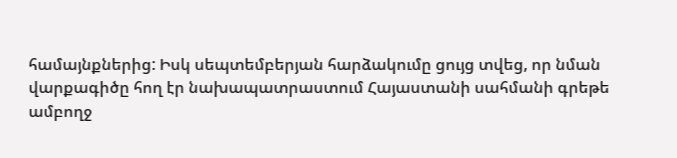համայնքներից: Իսկ սեպտեմբերյան հարձակումը ցույց տվեց, որ նման վարքագիծը հող էր նախապատրաստում Հայաստանի սահմանի գրեթե ամբողջ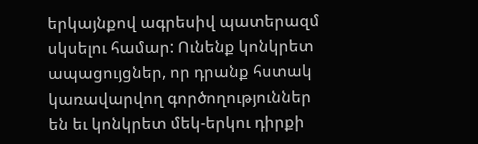երկայնքով ագրեսիվ պատերազմ սկսելու համար: Ունենք կոնկրետ ապացույցներ, որ դրանք հստակ կառավարվող գործողություններ են եւ կոնկրետ մեկ-երկու դիրքի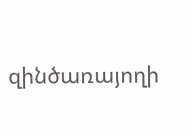զինծառայողի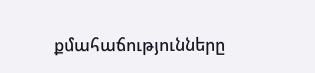քմահաճությունները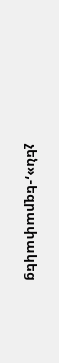չեն»,-եզրափակեց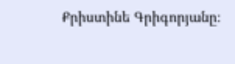Քրիստինե Գրիգորյանը։